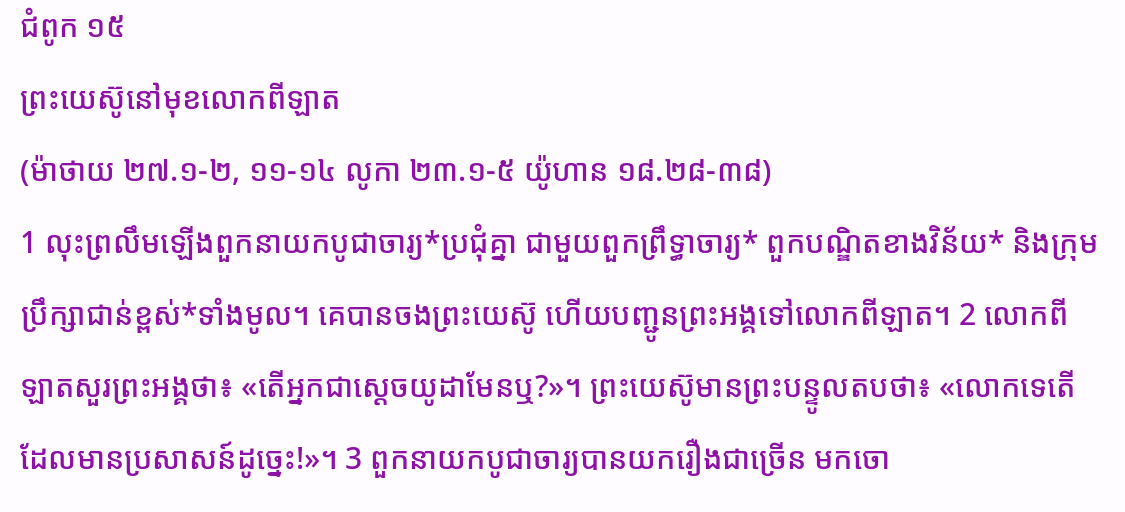ជំពូក ១៥
ព្រះយេស៊ូនៅមុខលោកពីឡាត
(ម៉ាថាយ ២៧.១-២, ១១-១៤ លូកា ២៣.១-៥ យ៉ូហាន ១៨.២៨-៣៨)
1 លុះព្រលឹមឡើងពួកនាយកបូជាចារ្យ*ប្រជុំគ្នា ជាមួយពួកព្រឹទ្ធាចារ្យ* ពួកបណ្ឌិតខាងវិន័យ* និងក្រុមប្រឹក្សាជាន់ខ្ពស់*ទាំងមូល។ គេបានចងព្រះយេស៊ូ ហើយបញ្ជូនព្រះអង្គទៅលោកពីឡាត។ 2 លោកពីឡាតសួរព្រះអង្គថា៖ «តើអ្នកជាស្ដេចយូដាមែនឬ?»។ ព្រះយេស៊ូមានព្រះបន្ទូលតបថា៖ «លោកទេតើ ដែលមានប្រសាសន៍ដូច្នេះ!»។ 3 ពួកនាយកបូជាចារ្យបានយករឿងជាច្រើន មកចោ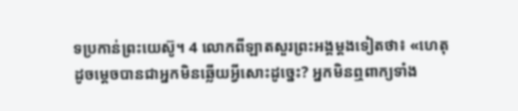ទប្រកាន់ព្រះយេស៊ូ។ 4 លោកពីឡាតសួរព្រះអង្គម្ដងទៀតថា៖ «ហេតុដូចម្ដេចបានជាអ្នកមិនឆ្លើយអ្វីសោះដូច្នេះ? អ្នកមិនឮពាក្យទាំង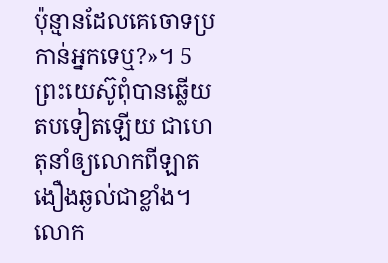ប៉ុន្មានដែលគេចោទប្រកាន់អ្នកទេឬ?»។ 5 ព្រះយេស៊ូពុំបានឆ្លើយតបទៀតឡើយ ជាហេតុនាំឲ្យលោកពីឡាតងឿងឆ្ងល់ជាខ្លាំង។
លោក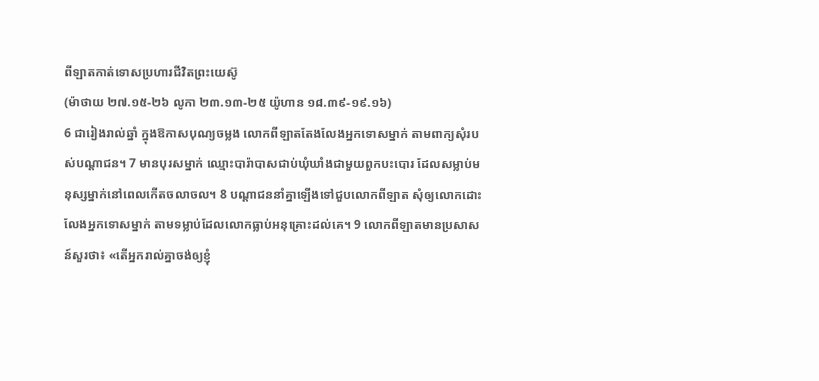ពីឡាតកាត់ទោសប្រហារជីវិតព្រះយេស៊ូ
(ម៉ាថាយ ២៧.១៥-២៦ លូកា ២៣.១៣-២៥ យ៉ូហាន ១៨.៣៩-១៩.១៦)
6 ជារៀងរាល់ឆ្នាំ ក្នុងឱកាសបុណ្យចម្លង លោកពីឡាតតែងលែងអ្នកទោសម្នាក់ តាមពាក្យសុំរបស់បណ្ដាជន។ 7 មានបុរសម្នាក់ ឈ្មោះបារ៉ាបាសជាប់ឃុំឃាំងជាមួយពួកបះបោរ ដែលសម្លាប់មនុស្សម្នាក់នៅពេលកើតចលាចល។ 8 បណ្ដាជននាំគ្នាឡើងទៅជួបលោកពីឡាត សុំឲ្យលោកដោះលែងអ្នកទោសម្នាក់ តាមទម្លាប់ដែលលោកធ្លាប់អនុគ្រោះដល់គេ។ 9 លោកពីឡាតមានប្រសាសន៍សួរថា៖ «តើអ្នករាល់គ្នាចង់ឲ្យខ្ញុំ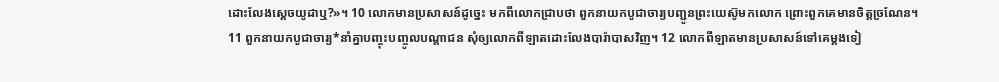ដោះលែងស្ដេចយូដាឬ?»។ 10 លោកមានប្រសាសន៍ដូច្នេះ មកពីលោកជ្រាបថា ពួកនាយកបូជាចារ្យបញ្ជូនព្រះយេស៊ូមកលោក ព្រោះពួកគេមានចិត្តច្រណែន។
11 ពួកនាយកបូជាចារ្យ*នាំគ្នាបញ្ចុះបញ្ចូលបណ្ដាជន សុំឲ្យលោកពីឡាតដោះលែងបារ៉ាបាសវិញ។ 12 លោកពីឡាតមានប្រសាសន៍ទៅគេម្ដងទៀ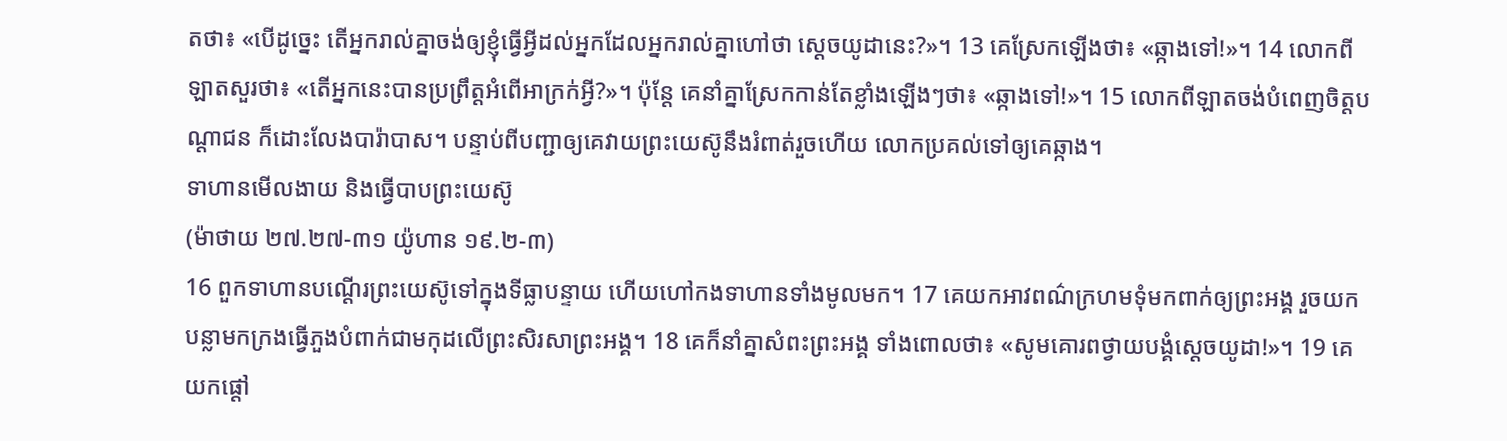តថា៖ «បើដូច្នេះ តើអ្នករាល់គ្នាចង់ឲ្យខ្ញុំធ្វើអ្វីដល់អ្នកដែលអ្នករាល់គ្នាហៅថា ស្ដេចយូដានេះ?»។ 13 គេស្រែកឡើងថា៖ «ឆ្កាងទៅ!»។ 14 លោកពីឡាតសួរថា៖ «តើអ្នកនេះបានប្រព្រឹត្តអំពើអាក្រក់អ្វី?»។ ប៉ុន្តែ គេនាំគ្នាស្រែកកាន់តែខ្លាំងឡើងៗថា៖ «ឆ្កាងទៅ!»។ 15 លោកពីឡាតចង់បំពេញចិត្តបណ្ដាជន ក៏ដោះលែងបារ៉ាបាស។ បន្ទាប់ពីបញ្ជាឲ្យគេវាយព្រះយេស៊ូនឹងរំពាត់រួចហើយ លោកប្រគល់ទៅឲ្យគេឆ្កាង។
ទាហានមើលងាយ និងធ្វើបាបព្រះយេស៊ូ
(ម៉ាថាយ ២៧.២៧-៣១ យ៉ូហាន ១៩.២-៣)
16 ពួកទាហានបណ្ដើរព្រះយេស៊ូទៅក្នុងទីធ្លាបន្ទាយ ហើយហៅកងទាហានទាំងមូលមក។ 17 គេយកអាវពណ៌ក្រហមទុំមកពាក់ឲ្យព្រះអង្គ រួចយកបន្លាមកក្រងធ្វើភួងបំពាក់ជាមកុដលើព្រះសិរសាព្រះអង្គ។ 18 គេក៏នាំគ្នាសំពះព្រះអង្គ ទាំងពោលថា៖ «សូមគោរពថ្វាយបង្គំស្ដេចយូដា!»។ 19 គេយកផ្ដៅ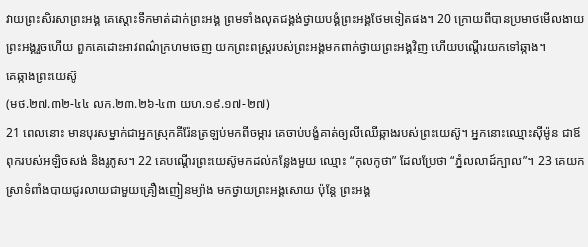វាយព្រះសិរសាព្រះអង្គ គេស្ដោះទឹកមាត់ដាក់ព្រះអង្គ ព្រមទាំងលុតជង្គង់ថ្វាយបង្គំព្រះអង្គថែមទៀតផង។ 20 ក្រោយពីបានប្រមាថមើលងាយព្រះអង្គរួចហើយ ពួកគេដោះអាវពណ៌ក្រហមចេញ យកព្រះពស្ដ្ររបស់ព្រះអង្គមកពាក់ថ្វាយព្រះអង្គវិញ ហើយបណ្ដើរយកទៅឆ្កាង។
គេឆ្កាងព្រះយេស៊ូ
(មថ.២៧.៣២-៤៤ លក.២៣.២៦-៤៣ យហ.១៩.១៧-២៧)
21 ពេលនោះ មានបុរសម្នាក់ជាអ្នកស្រុកគីរ៉ែនត្រឡប់មកពីចម្ការ គេចាប់បង្ខំគាត់ឲ្យលីឈើឆ្កាងរបស់ព្រះយេស៊ូ។ អ្នកនោះឈ្មោះស៊ីម៉ូន ជាឪពុករបស់អឡិចសង់ និងរូភូស។ 22 គេបណ្ដើរព្រះយេស៊ូមកដល់កន្លែងមួយ ឈ្មោះ “កុលកូថា” ដែលប្រែថា “ភ្នំលលាដ៍ក្បាល”។ 23 គេយកស្រាទំពាំងបាយជូរលាយជាមួយគ្រឿងញៀនម្យ៉ាង មកថ្វាយព្រះអង្គសោយ ប៉ុន្តែ ព្រះអង្គ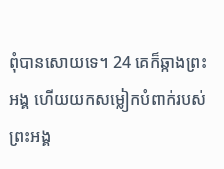ពុំបានសោយទេ។ 24 គេក៏ឆ្កាងព្រះអង្គ ហើយយកសម្លៀកបំពាក់របស់ព្រះអង្គ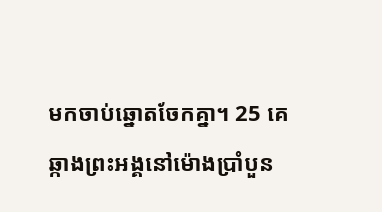មកចាប់ឆ្នោតចែកគ្នា។ 25 គេឆ្កាងព្រះអង្គនៅម៉ោងប្រាំបួន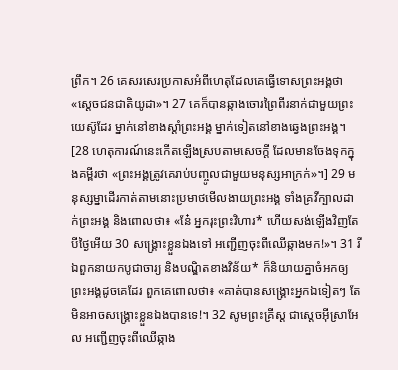ព្រឹក។ 26 គេសរសេរប្រកាសអំពីហេតុដែលគេធ្វើទោសព្រះអង្គថា«ស្ដេចជនជាតិយូដា»។ 27 គេក៏បានឆ្កាងចោរព្រៃពីរនាក់ជាមួយព្រះយេស៊ូដែរ ម្នាក់នៅខាងស្ដាំព្រះអង្គ ម្នាក់ទៀតនៅខាងឆ្វេងព្រះអង្គ។ [28 ហេតុការណ៍នេះកើតឡើងស្របតាមសេចក្ដី ដែលមានចែងទុកក្នុងគម្ពីរថា «ព្រះអង្គត្រូវគេរាប់បញ្ចូលជាមួយមនុស្សអាក្រក់»។] 29 មនុស្សម្នាដើរកាត់តាមនោះប្រមាថមើលងាយព្រះអង្គ ទាំងគ្រវីក្បាលដាក់ព្រះអង្គ និងពោលថា៖ «នែ៎ អ្នករុះព្រះវិហារ* ហើយសង់ឡើងវិញតែបីថ្ងៃអើយ 30 សង្គ្រោះខ្លួនឯងទៅ អញ្ជើញចុះពីឈើឆ្កាងមក!»។ 31 រីឯពួកនាយកបូជាចារ្យ និងបណ្ឌិតខាងវិន័យ* ក៏និយាយគ្នាចំអកឲ្យព្រះអង្គដូចគេដែរ ពួកគេពោលថា៖ «គាត់បានសង្គ្រោះអ្នកឯទៀតៗ តែមិនអាចសង្គ្រោះខ្លួនឯងបានទេ!។ 32 សូមព្រះគ្រីស្ដ ជាស្ដេចអ៊ីស្រាអែល អញ្ជើញចុះពីឈើឆ្កាង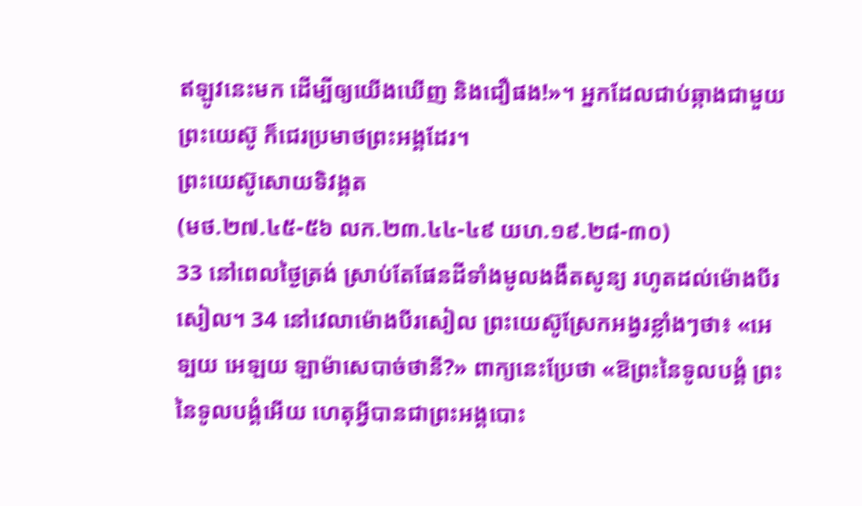ឥឡូវនេះមក ដើម្បីឲ្យយើងឃើញ និងជឿផង!»។ អ្នកដែលជាប់ឆ្កាងជាមួយព្រះយេស៊ូ ក៏ជេរប្រមាថព្រះអង្គដែរ។
ព្រះយេស៊ូសោយទិវង្គត
(មថ.២៧.៤៥-៥៦ លក.២៣.៤៤-៤៩ យហ.១៩.២៨-៣០)
33 នៅពេលថ្ងៃត្រង់ ស្រាប់តែផែនដីទាំងមូលងងឹតសូន្យ រហូតដល់ម៉ោងបីរសៀល។ 34 នៅវេលាម៉ោងបីរសៀល ព្រះយេស៊ូស្រែកអង្វរខ្លាំងៗថា៖ «អេទ្បយ អេឡយ ឡាម៉ាសេបាច់ថានី?» ពាក្យនេះប្រែថា «ឱព្រះនៃទូលបង្គំ ព្រះនៃទូលបង្គំអើយ ហេតុអ្វីបានជាព្រះអង្គបោះ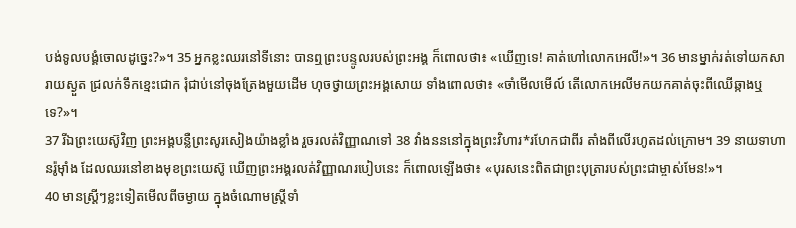បង់ទូលបង្គំចោលដូច្នេះ?»។ 35 អ្នកខ្លះឈរនៅទីនោះ បានឮព្រះបន្ទូលរបស់ព្រះអង្គ ក៏ពោលថា៖ «ឃើញទេ! គាត់ហៅលោកអេលី!»។ 36 មានម្នាក់រត់ទៅយកសារាយស្ងួត ជ្រលក់ទឹកខ្មេះជោក រុំជាប់នៅចុងត្រែងមួយដើម ហុចថ្វាយព្រះអង្គសោយ ទាំងពោលថា៖ «ចាំមើលមើល៍ តើលោកអេលីមកយកគាត់ចុះពីឈើឆ្កាងឬទេ?»។
37 រីឯព្រះយេស៊ូវិញ ព្រះអង្គបន្លឺព្រះសូរសៀងយ៉ាងខ្លាំង រួចរលត់វិញ្ញាណទៅ 38 វាំងនននៅក្នុងព្រះវិហារ*រហែកជាពីរ តាំងពីលើរហូតដល់ក្រោម។ 39 នាយទាហានរ៉ូម៉ាំង ដែលឈរនៅខាងមុខព្រះយេស៊ូ ឃើញព្រះអង្គរលត់វិញ្ញាណរបៀបនេះ ក៏ពោលឡើងថា៖ «បុរសនេះពិតជាព្រះបុត្រារបស់ព្រះជាម្ចាស់មែន!»។
40 មានស្ត្រីៗខ្លះទៀតមើលពីចម្ងាយ ក្នុងចំណោមស្ត្រីទាំ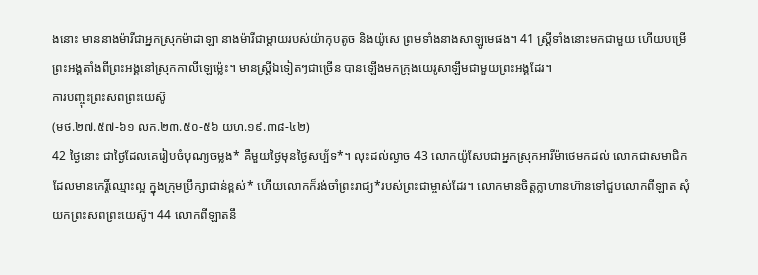ងនោះ មាននាងម៉ារីជាអ្នកស្រុកម៉ាដាឡា នាងម៉ារីជាម្ដាយរបស់យ៉ាកុបតូច និងយ៉ូសេ ព្រមទាំងនាងសាឡូមេផង។ 41 ស្ត្រីទាំងនោះមកជាមួយ ហើយបម្រើព្រះអង្គតាំងពីព្រះអង្គនៅស្រុកកាលីឡេម៉្លេះ។ មានស្ត្រីឯទៀតៗជាច្រើន បានឡើងមកក្រុងយេរូសាឡឹមជាមួយព្រះអង្គដែរ។
ការបញ្ចុះព្រះសពព្រះយេស៊ូ
(មថ.២៧.៥៧-៦១ លក.២៣.៥០-៥៦ យហ.១៩.៣៨-៤២)
42 ថ្ងៃនោះ ជាថ្ងៃដែលគេរៀបចំបុណ្យចម្លង* គឺមួយថ្ងៃមុនថ្ងៃសប្ប័ទ*។ លុះដល់ល្ងាច 43 លោកយ៉ូសែបជាអ្នកស្រុកអារីម៉ាថេមកដល់ លោកជាសមាជិក ដែលមានកេរ្តិ៍ឈ្មោះល្អ ក្នុងក្រុមប្រឹក្សាជាន់ខ្ពស់* ហើយលោកក៏រង់ចាំព្រះរាជ្យ*របស់ព្រះជាម្ចាស់ដែរ។ លោកមានចិត្តក្លាហានហ៊ានទៅជួបលោកពីឡាត សុំយកព្រះសពព្រះយេស៊ូ។ 44 លោកពីឡាតនឹ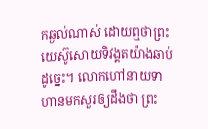កឆ្ងល់ណាស់ ដោយឮថាព្រះយេស៊ូសោយទិវង្គតយ៉ាងឆាប់ដូច្នេះ។ លោកហៅនាយទាហានមកសួរឲ្យដឹងថា ព្រះ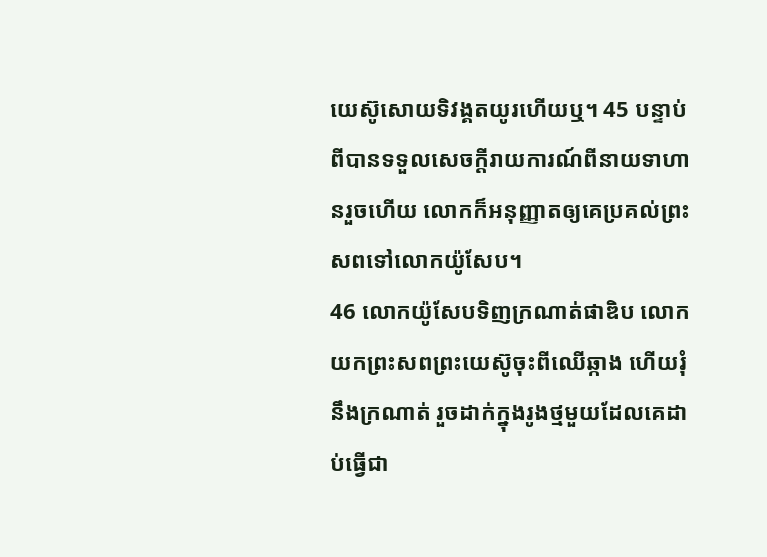យេស៊ូសោយទិវង្គតយូរហើយឬ។ 45 បន្ទាប់ពីបានទទួលសេចក្ដីរាយការណ៍ពីនាយទាហានរួចហើយ លោកក៏អនុញ្ញាតឲ្យគេប្រគល់ព្រះសពទៅលោកយ៉ូសែប។
46 លោកយ៉ូសែបទិញក្រណាត់ផាឌិប លោកយកព្រះសពព្រះយេស៊ូចុះពីឈើឆ្កាង ហើយរុំនឹងក្រណាត់ រួចដាក់ក្នុងរូងថ្មមួយដែលគេដាប់ធ្វើជា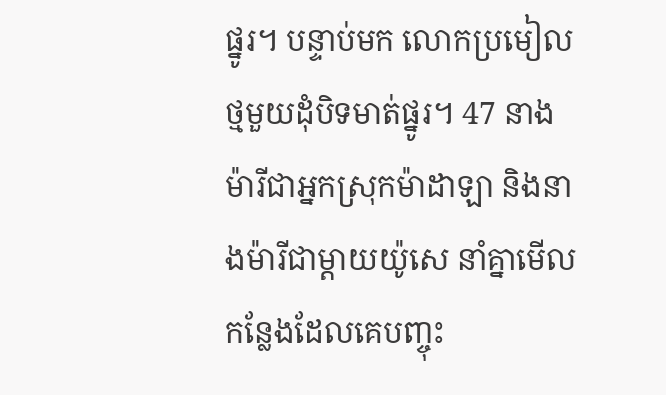ផ្នូរ។ បន្ទាប់មក លោកប្រមៀលថ្មមួយដុំបិទមាត់ផ្នូរ។ 47 នាងម៉ារីជាអ្នកស្រុកម៉ាដាឡា និងនាងម៉ារីជាម្ដាយយ៉ូសេ នាំគ្នាមើលកន្លែងដែលគេបញ្ចុះ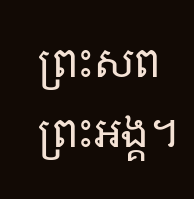ព្រះសពព្រះអង្គ។